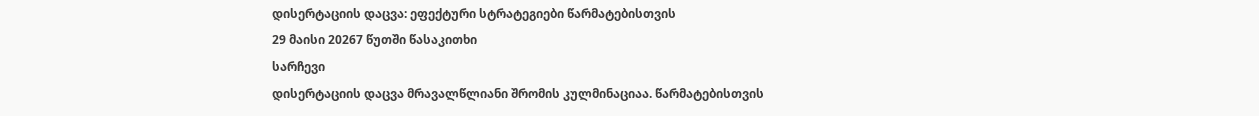დისერტაციის დაცვა: ეფექტური სტრატეგიები წარმატებისთვის
29 მაისი 20267 წუთში წასაკითხი
სარჩევი
დისერტაციის დაცვა მრავალწლიანი შრომის კულმინაციაა. წარმატებისთვის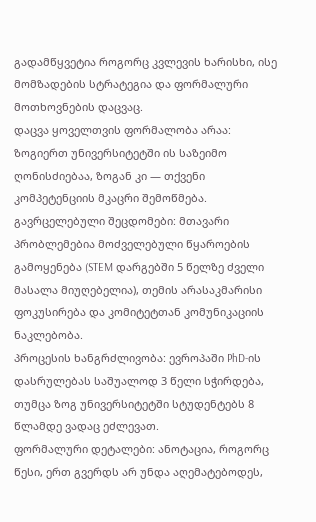გადამწყვეტია როგორც კვლევის ხარისხი, ისე მომზადების სტრატეგია და ფორმალური მოთხოვნების დაცვაც.
დაცვა ყოველთვის ფორმალობა არაა: ზოგიერთ უნივერსიტეტში ის საზეიმო ღონისძიებაა, ზოგან კი — თქვენი კომპეტენციის მკაცრი შემოწმება.
გავრცელებული შეცდომები: მთავარი პრობლემებია მოძველებული წყაროების გამოყენება (STEM დარგებში 5 წელზე ძველი მასალა მიუღებელია), თემის არასაკმარისი ფოკუსირება და კომიტეტთან კომუნიკაციის ნაკლებობა.
პროცესის ხანგრძლივობა: ევროპაში PhD-ის დასრულებას საშუალოდ 3 წელი სჭირდება, თუმცა ზოგ უნივერსიტეტში სტუდენტებს 8 წლამდე ვადაც ეძლევათ.
ფორმალური დეტალები: ანოტაცია, როგორც წესი, ერთ გვერდს არ უნდა აღემატებოდეს,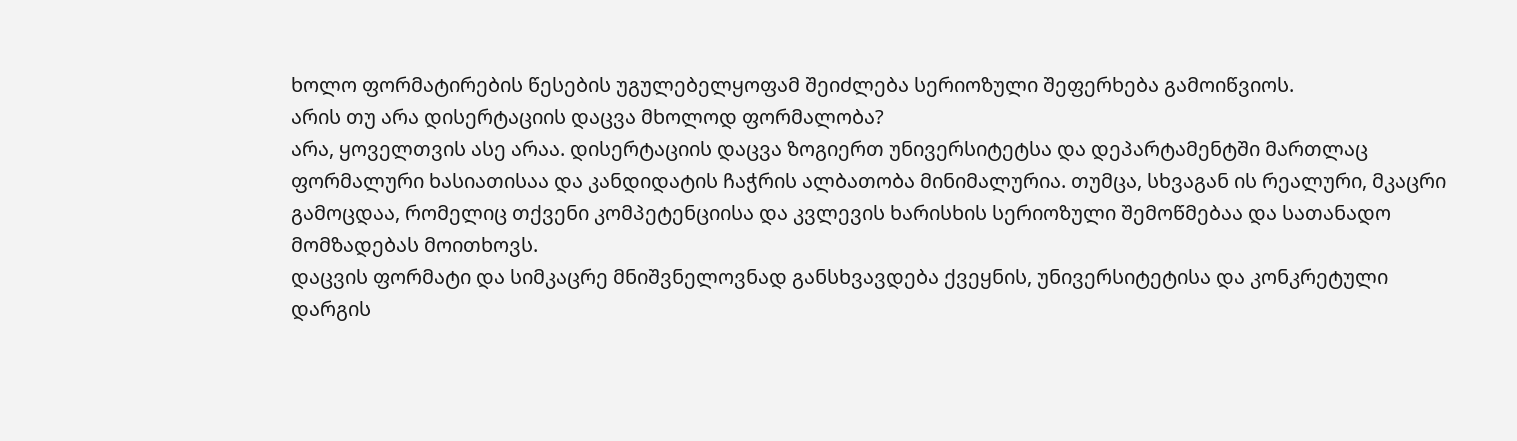ხოლო ფორმატირების წესების უგულებელყოფამ შეიძლება სერიოზული შეფერხება გამოიწვიოს.
არის თუ არა დისერტაციის დაცვა მხოლოდ ფორმალობა?
არა, ყოველთვის ასე არაა. დისერტაციის დაცვა ზოგიერთ უნივერსიტეტსა და დეპარტამენტში მართლაც ფორმალური ხასიათისაა და კანდიდატის ჩაჭრის ალბათობა მინიმალურია. თუმცა, სხვაგან ის რეალური, მკაცრი გამოცდაა, რომელიც თქვენი კომპეტენციისა და კვლევის ხარისხის სერიოზული შემოწმებაა და სათანადო მომზადებას მოითხოვს.
დაცვის ფორმატი და სიმკაცრე მნიშვნელოვნად განსხვავდება ქვეყნის, უნივერსიტეტისა და კონკრეტული დარგის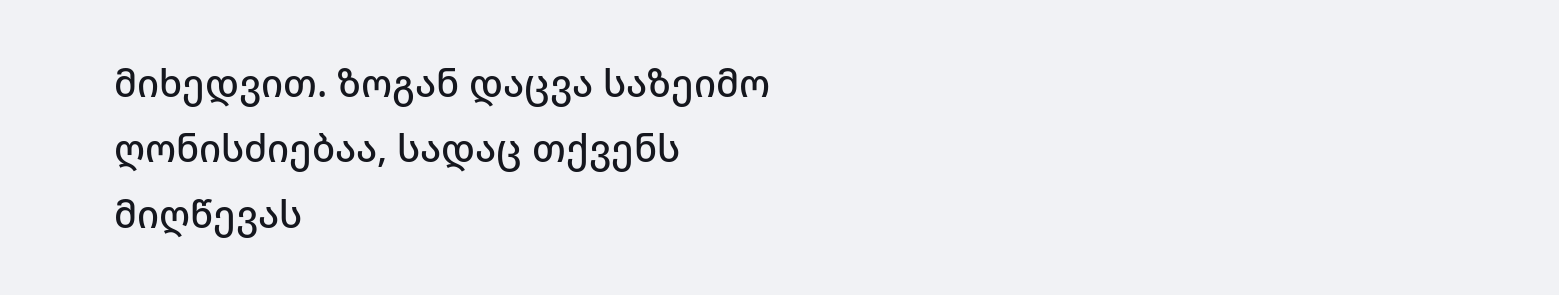მიხედვით. ზოგან დაცვა საზეიმო ღონისძიებაა, სადაც თქვენს მიღწევას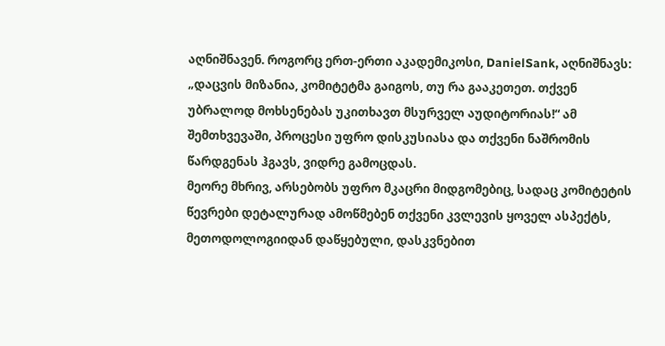აღნიშნავენ. როგორც ერთ-ერთი აკადემიკოსი, DanielSank, აღნიშნავს: „დაცვის მიზანია, კომიტეტმა გაიგოს, თუ რა გააკეთეთ. თქვენ უბრალოდ მოხსენებას უკითხავთ მსურველ აუდიტორიას!“ ამ შემთხვევაში, პროცესი უფრო დისკუსიასა და თქვენი ნაშრომის წარდგენას ჰგავს, ვიდრე გამოცდას.
მეორე მხრივ, არსებობს უფრო მკაცრი მიდგომებიც, სადაც კომიტეტის წევრები დეტალურად ამოწმებენ თქვენი კვლევის ყოველ ასპექტს, მეთოდოლოგიიდან დაწყებული, დასკვნებით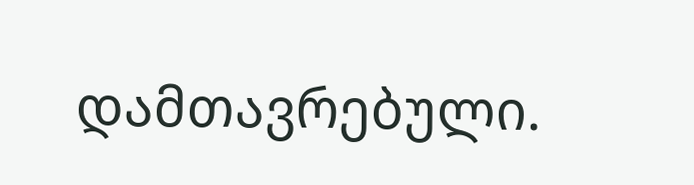დამთავრებული.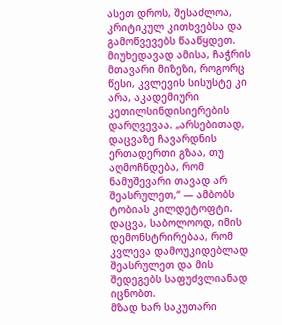ასეთ დროს, შესაძლოა, კრიტიკულ კითხვებსა და გამოწვევებს წააწყდეთ. მიუხედავად ამისა, ჩაჭრის მთავარი მიზეზი, როგორც წესი, კვლევის სისუსტე კი არა, აკადემიური კეთილსინდისიერების დარღვევაა. „არსებითად, დაცვაზე ჩავარდნის ერთადერთი გზაა, თუ აღმოჩნდება, რომ ნამუშევარი თავად არ შეასრულეთ,“ — ამბობს ტობიას კილდეტოფტი. დაცვა, საბოლოოდ, იმის დემონსტრირებაა, რომ კვლევა დამოუკიდებლად შეასრულეთ და მის შედეგებს საფუძვლიანად იცნობთ.
მზად ხარ საკუთარი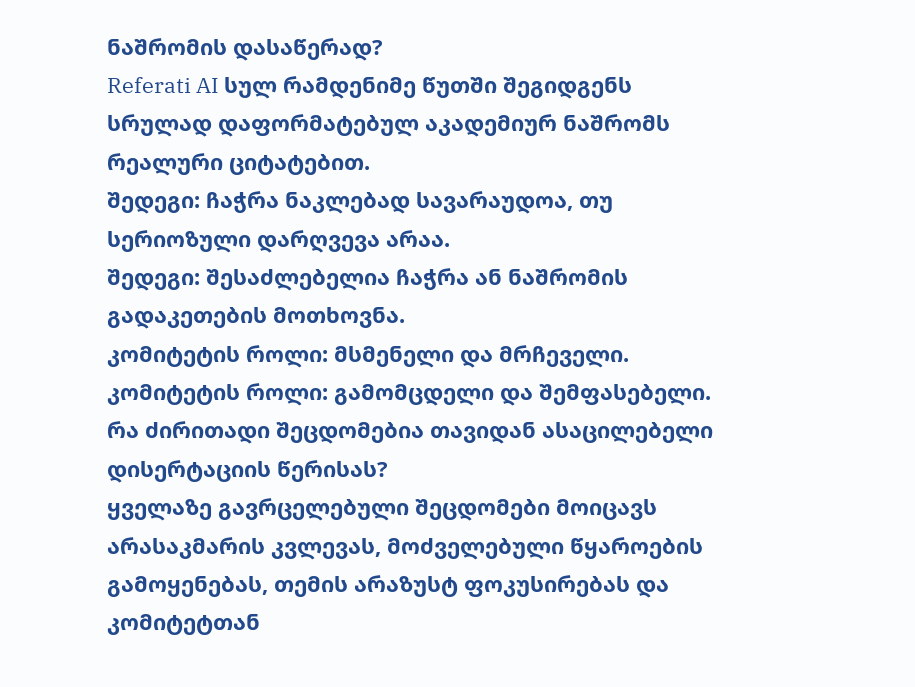ნაშრომის დასაწერად?
Referati AI სულ რამდენიმე წუთში შეგიდგენს სრულად დაფორმატებულ აკადემიურ ნაშრომს რეალური ციტატებით.
შედეგი: ჩაჭრა ნაკლებად სავარაუდოა, თუ სერიოზული დარღვევა არაა.
შედეგი: შესაძლებელია ჩაჭრა ან ნაშრომის გადაკეთების მოთხოვნა.
კომიტეტის როლი: მსმენელი და მრჩეველი.
კომიტეტის როლი: გამომცდელი და შემფასებელი.
რა ძირითადი შეცდომებია თავიდან ასაცილებელი დისერტაციის წერისას?
ყველაზე გავრცელებული შეცდომები მოიცავს არასაკმარის კვლევას, მოძველებული წყაროების გამოყენებას, თემის არაზუსტ ფოკუსირებას და კომიტეტთან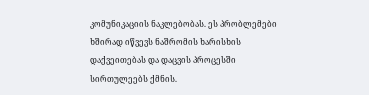კომუნიკაციის ნაკლებობას. ეს პრობლემები ხშირად იწვევს ნაშრომის ხარისხის დაქვეითებას და დაცვის პროცესში სირთულეებს ქმნის.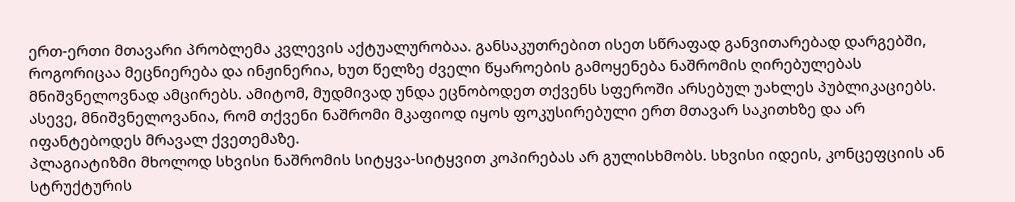ერთ-ერთი მთავარი პრობლემა კვლევის აქტუალურობაა. განსაკუთრებით ისეთ სწრაფად განვითარებად დარგებში, როგორიცაა მეცნიერება და ინჟინერია, ხუთ წელზე ძველი წყაროების გამოყენება ნაშრომის ღირებულებას მნიშვნელოვნად ამცირებს. ამიტომ, მუდმივად უნდა ეცნობოდეთ თქვენს სფეროში არსებულ უახლეს პუბლიკაციებს. ასევე, მნიშვნელოვანია, რომ თქვენი ნაშრომი მკაფიოდ იყოს ფოკუსირებული ერთ მთავარ საკითხზე და არ იფანტებოდეს მრავალ ქვეთემაზე.
პლაგიატიზმი მხოლოდ სხვისი ნაშრომის სიტყვა-სიტყვით კოპირებას არ გულისხმობს. სხვისი იდეის, კონცეფციის ან სტრუქტურის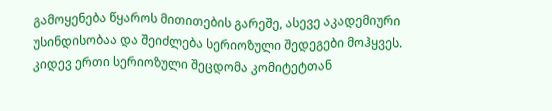გამოყენება წყაროს მითითების გარეშე, ასევე აკადემიური უსინდისობაა და შეიძლება სერიოზული შედეგები მოჰყვეს.
კიდევ ერთი სერიოზული შეცდომა კომიტეტთან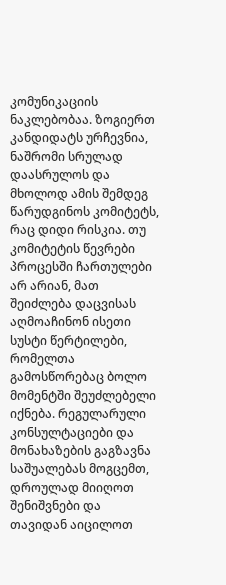კომუნიკაციის ნაკლებობაა. ზოგიერთ კანდიდატს ურჩევნია, ნაშრომი სრულად დაასრულოს და მხოლოდ ამის შემდეგ წარუდგინოს კომიტეტს, რაც დიდი რისკია. თუ კომიტეტის წევრები პროცესში ჩართულები არ არიან, მათ შეიძლება დაცვისას აღმოაჩინონ ისეთი სუსტი წერტილები, რომელთა გამოსწორებაც ბოლო მომენტში შეუძლებელი იქნება. რეგულარული კონსულტაციები და მონახაზების გაგზავნა საშუალებას მოგცემთ, დროულად მიიღოთ შენიშვნები და თავიდან აიცილოთ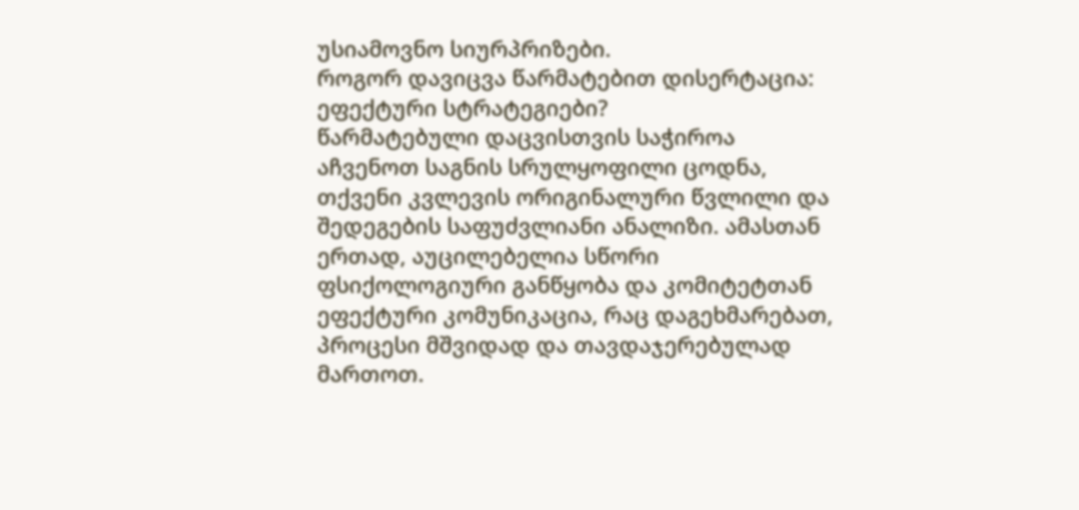უსიამოვნო სიურპრიზები.
როგორ დავიცვა წარმატებით დისერტაცია: ეფექტური სტრატეგიები?
წარმატებული დაცვისთვის საჭიროა აჩვენოთ საგნის სრულყოფილი ცოდნა, თქვენი კვლევის ორიგინალური წვლილი და შედეგების საფუძვლიანი ანალიზი. ამასთან ერთად, აუცილებელია სწორი ფსიქოლოგიური განწყობა და კომიტეტთან ეფექტური კომუნიკაცია, რაც დაგეხმარებათ, პროცესი მშვიდად და თავდაჯერებულად მართოთ.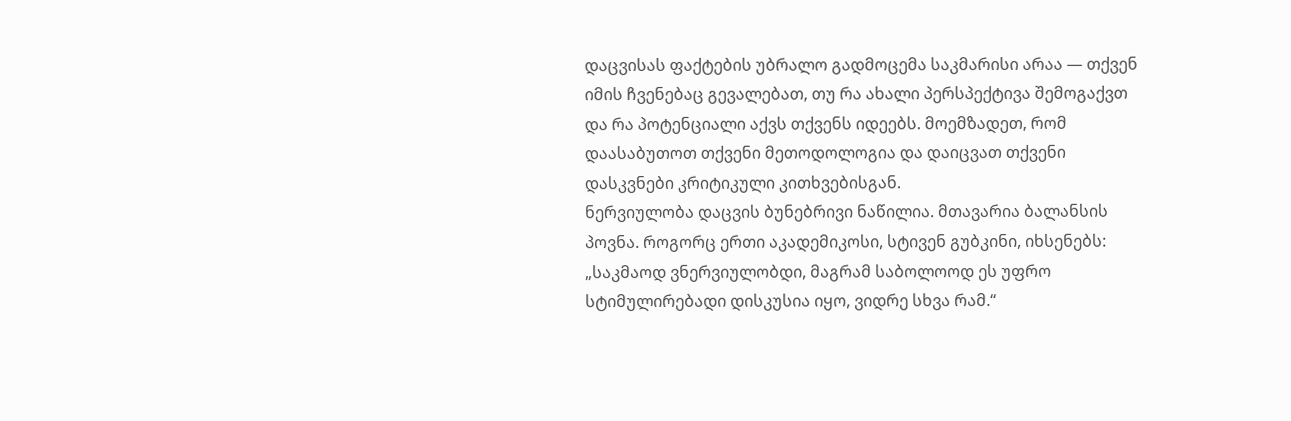დაცვისას ფაქტების უბრალო გადმოცემა საკმარისი არაა — თქვენ იმის ჩვენებაც გევალებათ, თუ რა ახალი პერსპექტივა შემოგაქვთ და რა პოტენციალი აქვს თქვენს იდეებს. მოემზადეთ, რომ დაასაბუთოთ თქვენი მეთოდოლოგია და დაიცვათ თქვენი დასკვნები კრიტიკული კითხვებისგან.
ნერვიულობა დაცვის ბუნებრივი ნაწილია. მთავარია ბალანსის პოვნა. როგორც ერთი აკადემიკოსი, სტივენ გუბკინი, იხსენებს: „საკმაოდ ვნერვიულობდი, მაგრამ საბოლოოდ ეს უფრო სტიმულირებადი დისკუსია იყო, ვიდრე სხვა რამ.“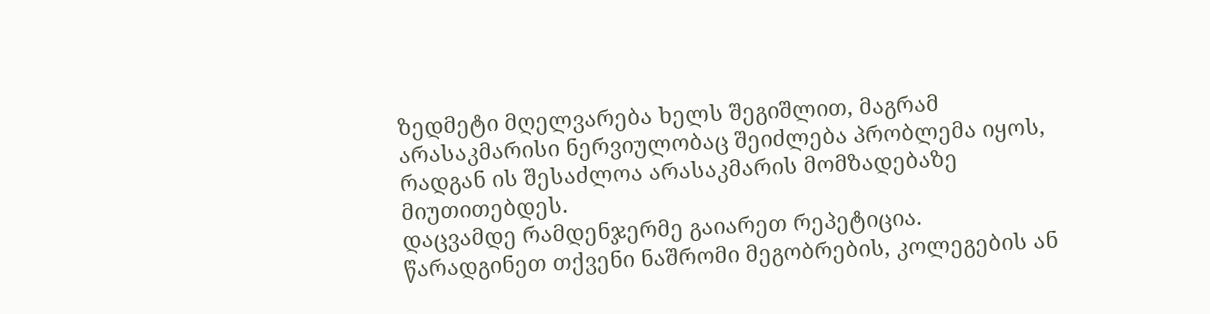ზედმეტი მღელვარება ხელს შეგიშლით, მაგრამ არასაკმარისი ნერვიულობაც შეიძლება პრობლემა იყოს, რადგან ის შესაძლოა არასაკმარის მომზადებაზე მიუთითებდეს.
დაცვამდე რამდენჯერმე გაიარეთ რეპეტიცია. წარადგინეთ თქვენი ნაშრომი მეგობრების, კოლეგების ან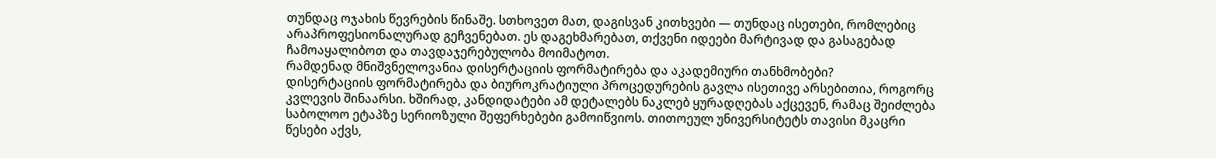თუნდაც ოჯახის წევრების წინაშე. სთხოვეთ მათ, დაგისვან კითხვები — თუნდაც ისეთები, რომლებიც არაპროფესიონალურად გეჩვენებათ. ეს დაგეხმარებათ, თქვენი იდეები მარტივად და გასაგებად ჩამოაყალიბოთ და თავდაჯერებულობა მოიმატოთ.
რამდენად მნიშვნელოვანია დისერტაციის ფორმატირება და აკადემიური თანხმობები?
დისერტაციის ფორმატირება და ბიუროკრატიული პროცედურების გავლა ისეთივე არსებითია, როგორც კვლევის შინაარსი. ხშირად, კანდიდატები ამ დეტალებს ნაკლებ ყურადღებას აქცევენ, რამაც შეიძლება საბოლოო ეტაპზე სერიოზული შეფერხებები გამოიწვიოს. თითოეულ უნივერსიტეტს თავისი მკაცრი წესები აქვს,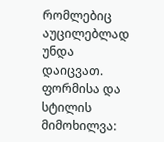რომლებიც აუცილებლად უნდა დაიცვათ.
ფორმისა და სტილის მიმოხილვა: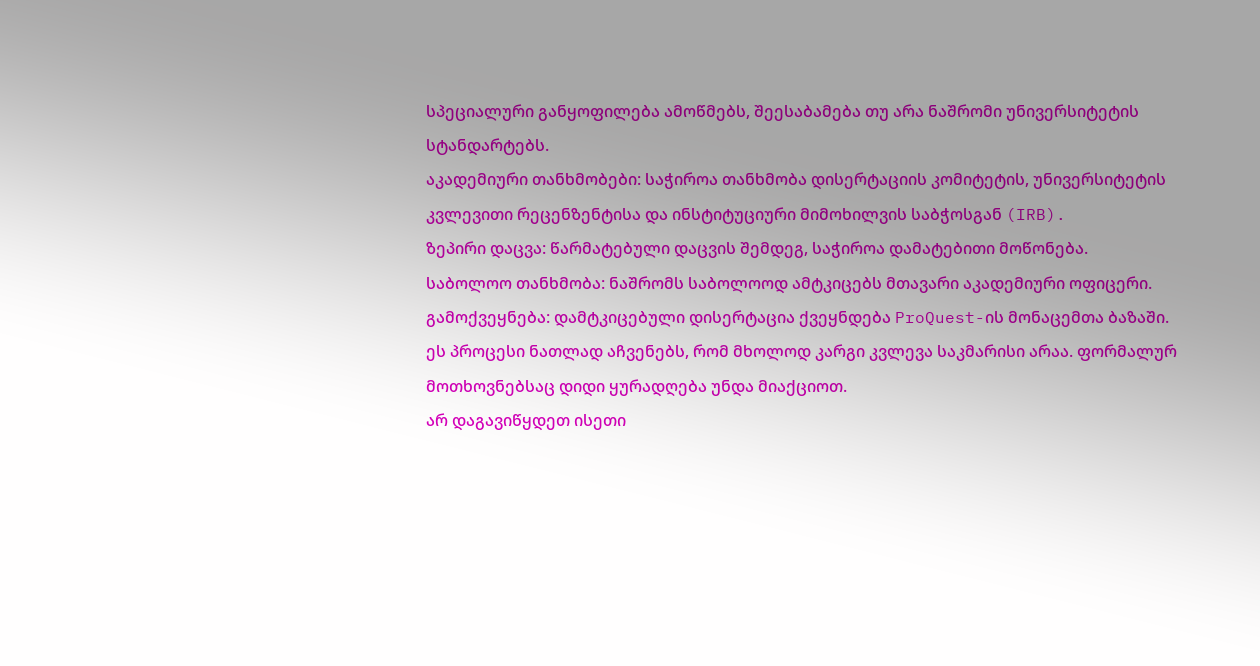სპეციალური განყოფილება ამოწმებს, შეესაბამება თუ არა ნაშრომი უნივერსიტეტის სტანდარტებს.
აკადემიური თანხმობები: საჭიროა თანხმობა დისერტაციის კომიტეტის, უნივერსიტეტის კვლევითი რეცენზენტისა და ინსტიტუციური მიმოხილვის საბჭოსგან (IRB).
ზეპირი დაცვა: წარმატებული დაცვის შემდეგ, საჭიროა დამატებითი მოწონება.
საბოლოო თანხმობა: ნაშრომს საბოლოოდ ამტკიცებს მთავარი აკადემიური ოფიცერი.
გამოქვეყნება: დამტკიცებული დისერტაცია ქვეყნდება ProQuest-ის მონაცემთა ბაზაში.
ეს პროცესი ნათლად აჩვენებს, რომ მხოლოდ კარგი კვლევა საკმარისი არაა. ფორმალურ მოთხოვნებსაც დიდი ყურადღება უნდა მიაქციოთ.
არ დაგავიწყდეთ ისეთი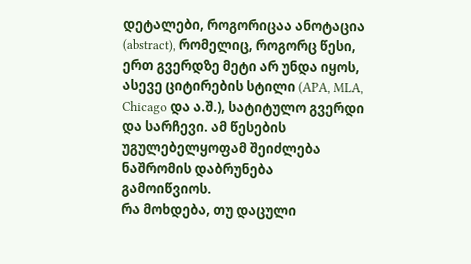დეტალები, როგორიცაა ანოტაცია (abstract), რომელიც, როგორც წესი, ერთ გვერდზე მეტი არ უნდა იყოს, ასევე ციტირების სტილი (APA, MLA, Chicago და ა.შ.), სატიტულო გვერდი და სარჩევი. ამ წესების უგულებელყოფამ შეიძლება ნაშრომის დაბრუნება გამოიწვიოს.
რა მოხდება, თუ დაცული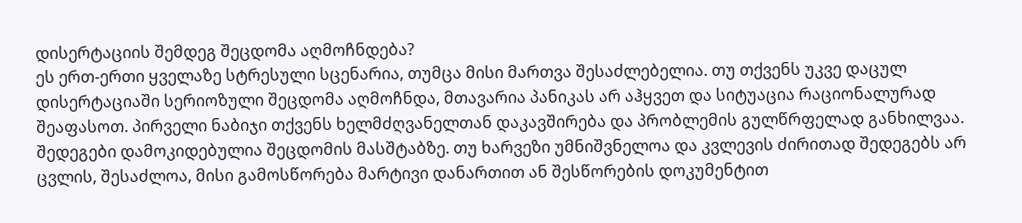დისერტაციის შემდეგ შეცდომა აღმოჩნდება?
ეს ერთ-ერთი ყველაზე სტრესული სცენარია, თუმცა მისი მართვა შესაძლებელია. თუ თქვენს უკვე დაცულ დისერტაციაში სერიოზული შეცდომა აღმოჩნდა, მთავარია პანიკას არ აჰყვეთ და სიტუაცია რაციონალურად შეაფასოთ. პირველი ნაბიჯი თქვენს ხელმძღვანელთან დაკავშირება და პრობლემის გულწრფელად განხილვაა.
შედეგები დამოკიდებულია შეცდომის მასშტაბზე. თუ ხარვეზი უმნიშვნელოა და კვლევის ძირითად შედეგებს არ ცვლის, შესაძლოა, მისი გამოსწორება მარტივი დანართით ან შესწორების დოკუმენტით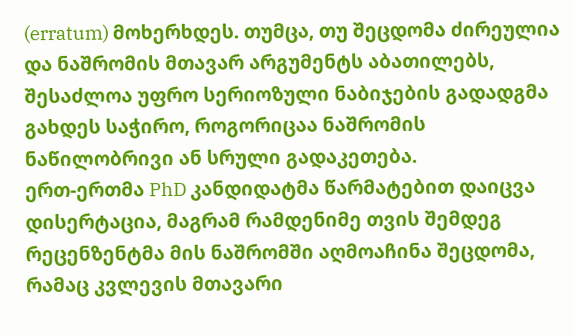(erratum) მოხერხდეს. თუმცა, თუ შეცდომა ძირეულია და ნაშრომის მთავარ არგუმენტს აბათილებს, შესაძლოა უფრო სერიოზული ნაბიჯების გადადგმა გახდეს საჭირო, როგორიცაა ნაშრომის ნაწილობრივი ან სრული გადაკეთება.
ერთ-ერთმა PhD კანდიდატმა წარმატებით დაიცვა დისერტაცია, მაგრამ რამდენიმე თვის შემდეგ რეცენზენტმა მის ნაშრომში აღმოაჩინა შეცდომა, რამაც კვლევის მთავარი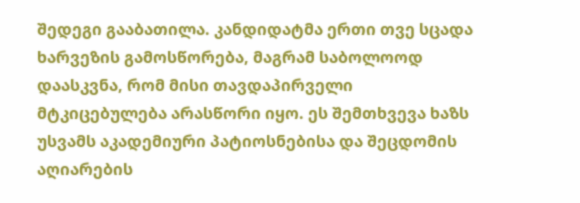შედეგი გააბათილა. კანდიდატმა ერთი თვე სცადა ხარვეზის გამოსწორება, მაგრამ საბოლოოდ დაასკვნა, რომ მისი თავდაპირველი მტკიცებულება არასწორი იყო. ეს შემთხვევა ხაზს უსვამს აკადემიური პატიოსნებისა და შეცდომის აღიარების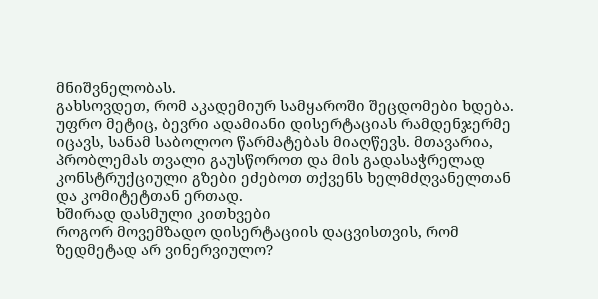მნიშვნელობას.
გახსოვდეთ, რომ აკადემიურ სამყაროში შეცდომები ხდება. უფრო მეტიც, ბევრი ადამიანი დისერტაციას რამდენჯერმე იცავს, სანამ საბოლოო წარმატებას მიაღწევს. მთავარია, პრობლემას თვალი გაუსწოროთ და მის გადასაჭრელად კონსტრუქციული გზები ეძებოთ თქვენს ხელმძღვანელთან და კომიტეტთან ერთად.
ხშირად დასმული კითხვები
როგორ მოვემზადო დისერტაციის დაცვისთვის, რომ ზედმეტად არ ვინერვიულო?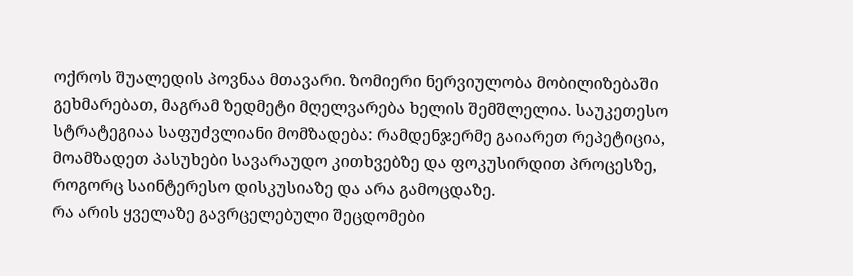ოქროს შუალედის პოვნაა მთავარი. ზომიერი ნერვიულობა მობილიზებაში გეხმარებათ, მაგრამ ზედმეტი მღელვარება ხელის შემშლელია. საუკეთესო სტრატეგიაა საფუძვლიანი მომზადება: რამდენჯერმე გაიარეთ რეპეტიცია, მოამზადეთ პასუხები სავარაუდო კითხვებზე და ფოკუსირდით პროცესზე, როგორც საინტერესო დისკუსიაზე და არა გამოცდაზე.
რა არის ყველაზე გავრცელებული შეცდომები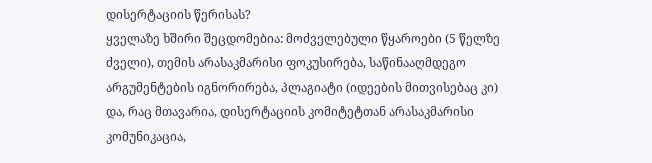დისერტაციის წერისას?
ყველაზე ხშირი შეცდომებია: მოძველებული წყაროები (5 წელზე ძველი), თემის არასაკმარისი ფოკუსირება, საწინააღმდეგო არგუმენტების იგნორირება, პლაგიატი (იდეების მითვისებაც კი) და, რაც მთავარია, დისერტაციის კომიტეტთან არასაკმარისი კომუნიკაცია,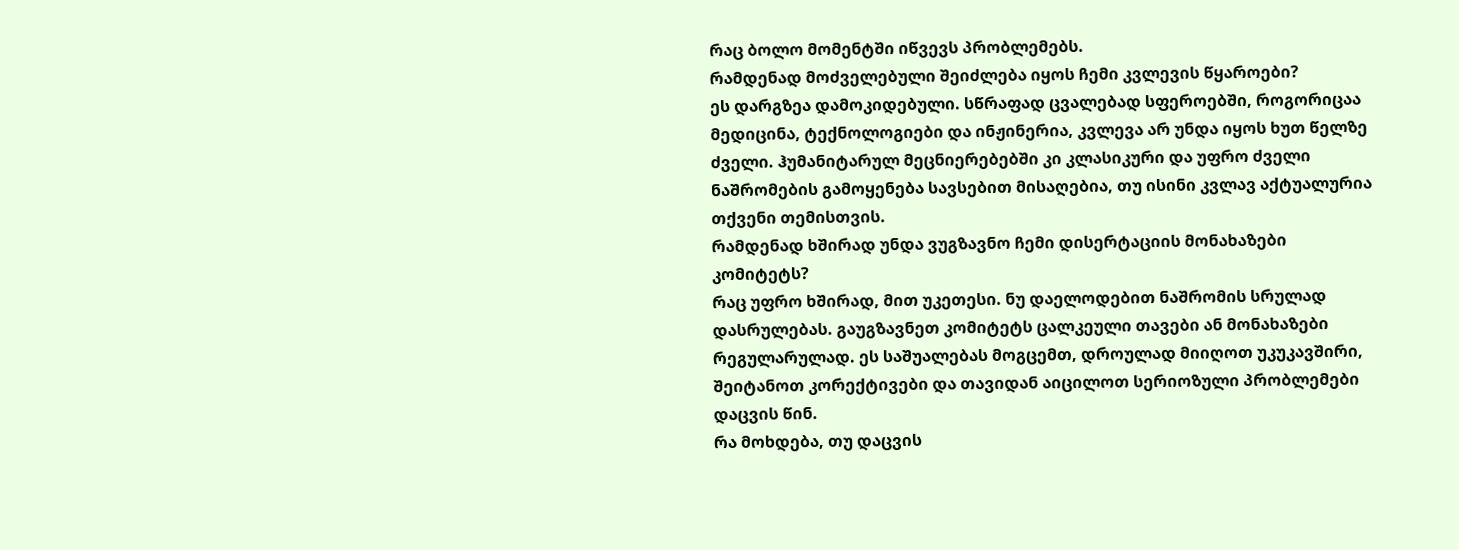რაც ბოლო მომენტში იწვევს პრობლემებს.
რამდენად მოძველებული შეიძლება იყოს ჩემი კვლევის წყაროები?
ეს დარგზეა დამოკიდებული. სწრაფად ცვალებად სფეროებში, როგორიცაა მედიცინა, ტექნოლოგიები და ინჟინერია, კვლევა არ უნდა იყოს ხუთ წელზე ძველი. ჰუმანიტარულ მეცნიერებებში კი კლასიკური და უფრო ძველი ნაშრომების გამოყენება სავსებით მისაღებია, თუ ისინი კვლავ აქტუალურია თქვენი თემისთვის.
რამდენად ხშირად უნდა ვუგზავნო ჩემი დისერტაციის მონახაზები კომიტეტს?
რაც უფრო ხშირად, მით უკეთესი. ნუ დაელოდებით ნაშრომის სრულად დასრულებას. გაუგზავნეთ კომიტეტს ცალკეული თავები ან მონახაზები რეგულარულად. ეს საშუალებას მოგცემთ, დროულად მიიღოთ უკუკავშირი, შეიტანოთ კორექტივები და თავიდან აიცილოთ სერიოზული პრობლემები დაცვის წინ.
რა მოხდება, თუ დაცვის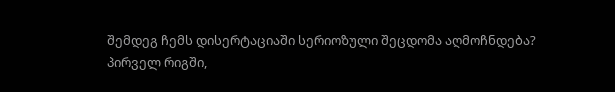შემდეგ ჩემს დისერტაციაში სერიოზული შეცდომა აღმოჩნდება?
პირველ რიგში,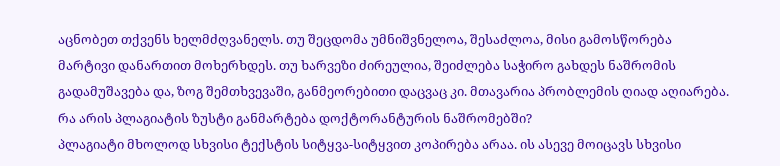აცნობეთ თქვენს ხელმძღვანელს. თუ შეცდომა უმნიშვნელოა, შესაძლოა, მისი გამოსწორება მარტივი დანართით მოხერხდეს. თუ ხარვეზი ძირეულია, შეიძლება საჭირო გახდეს ნაშრომის გადამუშავება და, ზოგ შემთხვევაში, განმეორებითი დაცვაც კი. მთავარია პრობლემის ღიად აღიარება.
რა არის პლაგიატის ზუსტი განმარტება დოქტორანტურის ნაშრომებში?
პლაგიატი მხოლოდ სხვისი ტექსტის სიტყვა-სიტყვით კოპირება არაა. ის ასევე მოიცავს სხვისი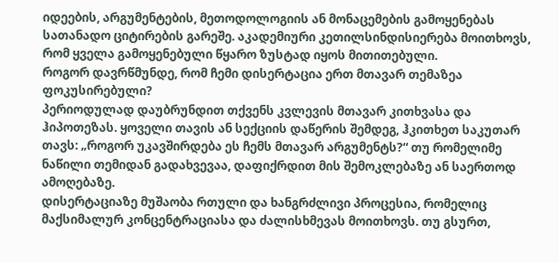იდეების, არგუმენტების, მეთოდოლოგიის ან მონაცემების გამოყენებას სათანადო ციტირების გარეშე. აკადემიური კეთილსინდისიერება მოითხოვს, რომ ყველა გამოყენებული წყარო ზუსტად იყოს მითითებული.
როგორ დავრწმუნდე, რომ ჩემი დისერტაცია ერთ მთავარ თემაზეა ფოკუსირებული?
პერიოდულად დაუბრუნდით თქვენს კვლევის მთავარ კითხვასა და ჰიპოთეზას. ყოველი თავის ან სექციის დაწერის შემდეგ, ჰკითხეთ საკუთარ თავს: „როგორ უკავშირდება ეს ჩემს მთავარ არგუმენტს?“ თუ რომელიმე ნაწილი თემიდან გადახვევაა, დაფიქრდით მის შემოკლებაზე ან საერთოდ ამოღებაზე.
დისერტაციაზე მუშაობა რთული და ხანგრძლივი პროცესია, რომელიც მაქსიმალურ კონცენტრაციასა და ძალისხმევას მოითხოვს. თუ გსურთ,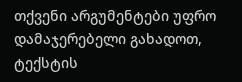თქვენი არგუმენტები უფრო დამაჯერებელი გახადოთ, ტექსტის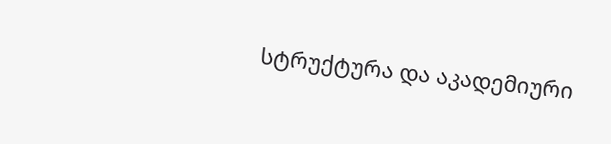სტრუქტურა და აკადემიური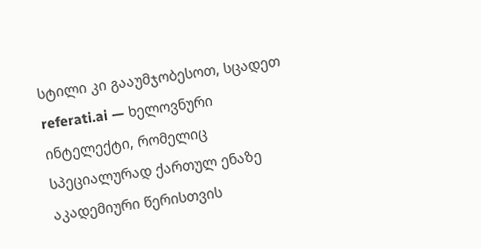სტილი კი გააუმჯობესოთ, სცადეთ referati.ai — ხელოვნური ინტელექტი, რომელიც სპეციალურად ქართულ ენაზე აკადემიური წერისთვის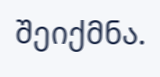შეიქმნა.